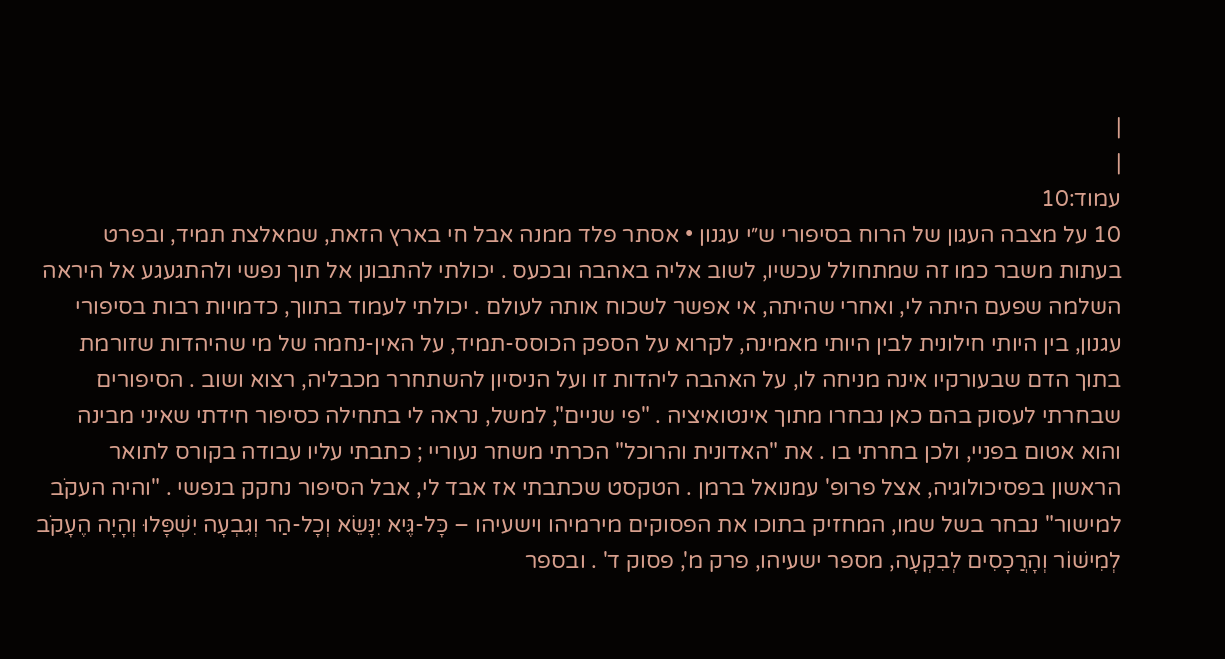|
|
עמוד:10
10 על מצבה העגון של הרוח בסיפורי ש״י עגנון • אסתר פלד ממנה אבל חי בארץ הזאת, שמאלצת תמיד, ובפרט בעתות משבר כמו זה שמתחולל עכשיו, לשוב אליה באהבה ובכעס . יכולתי להתבונן אל תוך נפשי ולהתגעגע אל היראה השלמה שפעם היתה לי, ואחרי שהיתה, אי אפשר לשכוח אותה לעולם . יכולתי לעמוד בתווך, כדמויות רבות בסיפורי עגנון, בין היותי חילונית לבין היותי מאמינה, לקרוא על הספק הכוסס-תמיד, על האין-נחמה של מי שהיהדות שזורמת בתוך הדם שבעורקיו אינה מניחה לו, על האהבה ליהדות זו ועל הניסיון להשתחרר מכבליה, רצוא ושוב . הסיפורים שבחרתי לעסוק בהם כאן נבחרו מתוך אינטואיציה . "פי שניים", למשל, נראה לי בתחילה כסיפור חידתי שאיני מבינה והוא אטום בפניי, ולכן בחרתי בו . את "האדונית והרוכל" הכרתי משחר נעוריי ; כתבתי עליו עבודה בקורס לתואר הראשון בפסיכולוגיה, אצל פרופ' עמנואל ברמן . הטקסט שכתבתי אז אבד לי, אבל הסיפור נחקק בנפשי . "והיה העקֹב למישור" נבחר בשל שמו, המחזיק בתוכו את הפסוקים מירמיהו וישעיהו – כָּל-גֶּיא יִנָּשֵׂא וְכָל-הַר וְגִבְעָה יִשְׁפָּלוּ וְהָיָה הֶעָקֹב לְמִישׁוֹר וְהָרֲכָסִים לְבִקְעָה, מספר ישעיהו, פרק מ', פסוק ד' . ובספר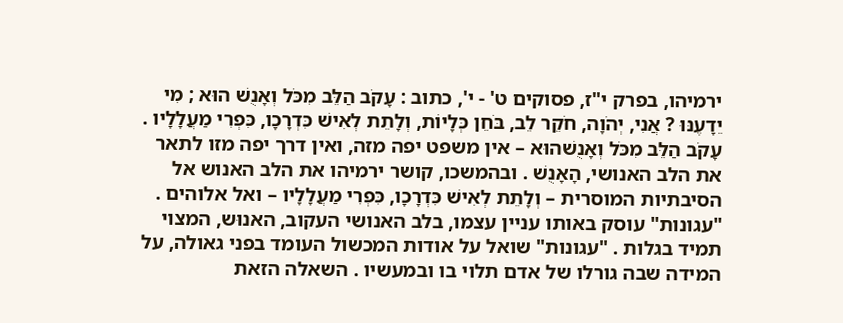ירמיהו, בפרק י"ז, פסוקים ט' - י', כתוב : עָקֹב הַלֵּב מִכֹּל וְאָנֻשׁ הוּא ; מִי יֵדָעֶנּוּ ? אֲנִי, יְהֹוָה, חֹקֵר לֵב, בֹּחֵן כְּלָיוֹת, וְלָתֵת לְאִישׁ כִּדְרָכָו, כִּפְרִי מַעֲלָלָיו . עָקֹב הַלֵּב מִכֹּל וְאָנֻשׁהוּא – אין משפט יפה מזה, ואין דרך יפה מזו לתאר את הלב האנושי, הָאָנֻשׁ . ובהמשכו, קושר ירמיהו את הלב האנוש אל הסיבתיות המוסרית – וְלָתֵת לְאִישׁ כִּדְרָכָו, כִּפְרִי מַעֲלָלָיו – ואל אלוהים . "עגונות" עוסק באותו עניין עצמו, בלב האנושי העקוב, האנוּש, המצוי תמיד בגלות . "עגונות" שואל על אודות המכשול העומד בפני גאולה, על המידה שבה גורלו של אדם תלוי בו ובמעשיו . השאלה הזאת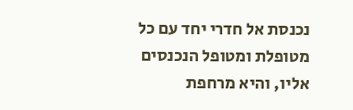נכנסת אל חדרי יחד עם כל מטופלת ומטופל הנכנסים אליו, והיא מרחפת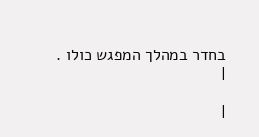בחדר במהלך המפגש כולו .
|

|